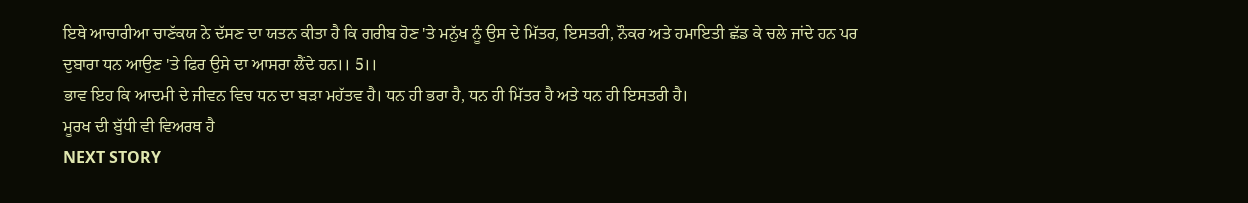ਇਥੇ ਆਚਾਰੀਆ ਚਾਣੱਕਯ ਨੇ ਦੱਸਣ ਦਾ ਯਤਨ ਕੀਤਾ ਹੈ ਕਿ ਗਰੀਬ ਹੋਣ 'ਤੇ ਮਨੁੱਖ ਨੂੰ ਉਸ ਦੇ ਮਿੱਤਰ, ਇਸਤਰੀ, ਨੌਕਰ ਅਤੇ ਹਮਾਇਤੀ ਛੱਡ ਕੇ ਚਲੇ ਜਾਂਦੇ ਹਨ ਪਰ ਦੁਬਾਰਾ ਧਨ ਆਉਣ 'ਤੇ ਫਿਰ ਉਸੇ ਦਾ ਆਸਰਾ ਲੈਂਦੇ ਹਨ।। 5।।
ਭਾਵ ਇਹ ਕਿ ਆਦਮੀ ਦੇ ਜੀਵਨ ਵਿਚ ਧਨ ਦਾ ਬੜਾ ਮਹੱਤਵ ਹੈ। ਧਨ ਹੀ ਭਰਾ ਹੈ, ਧਨ ਹੀ ਮਿੱਤਰ ਹੈ ਅਤੇ ਧਨ ਹੀ ਇਸਤਰੀ ਹੈ।
ਮੂਰਖ ਦੀ ਬੁੱਧੀ ਵੀ ਵਿਅਰਥ ਹੈ
NEXT STORY